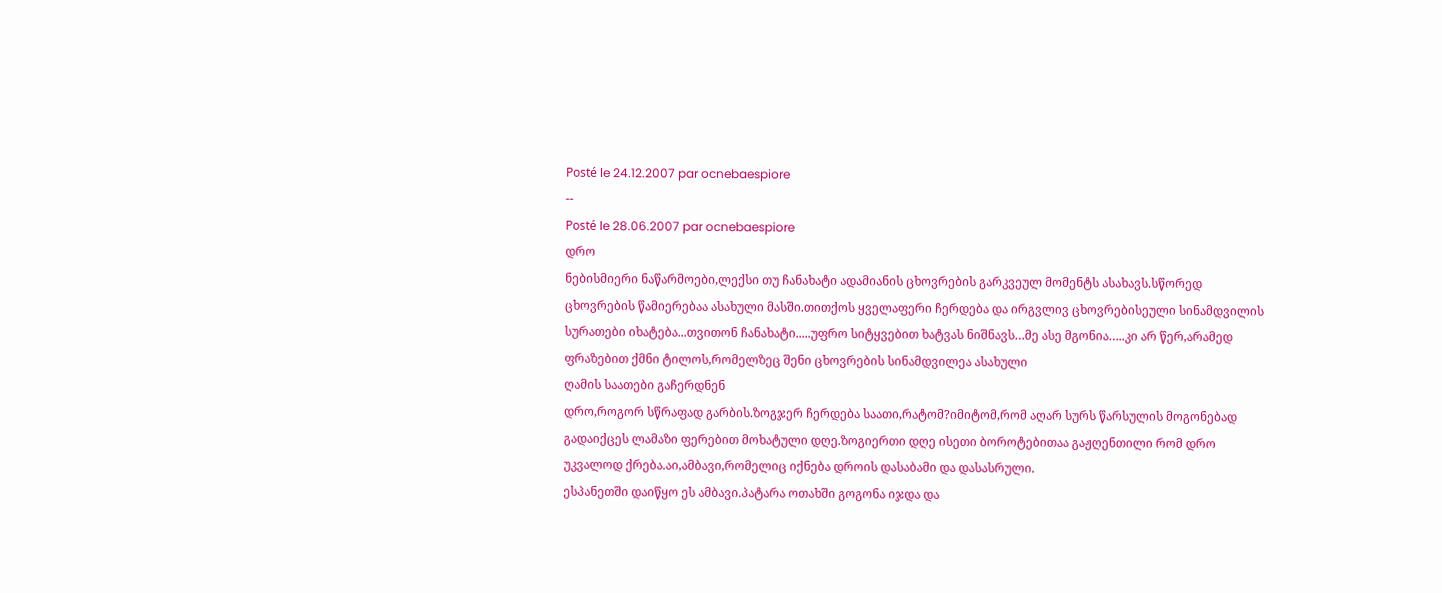Posté le 24.12.2007 par ocnebaespiore
--
Posté le 28.06.2007 par ocnebaespiore
დრო
ნებისმიერი ნაწარმოები,ლექსი თუ ჩანახატი ადამიანის ცხოვრების გარკვეულ მომენტს ასახავს.სწორედ ცხოვრების წამიერებაა ასახული მასში.თითქოს ყველაფერი ჩერდება და ირგვლივ ცხოვრებისეული სინამდვილის სურათები იხატება...თვითონ ჩანახატი.....უფრო სიტყვებით ხატვას ნიშნავს…მე ასე მგონია…..კი არ წერ,არამედ ფრაზებით ქმნი ტილოს,რომელზეც შენი ცხოვრების სინამდვილეა ასახული
ღამის საათები გაჩერდნენ
დრო,როგორ სწრაფად გარბის.ზოგჯერ ჩერდება საათი,რატომ?იმიტომ,რომ აღარ სურს წარსულის მოგონებად გადაიქცეს ლამაზი ფერებით მოხატული დღე.ზოგიერთი დღე ისეთი ბოროტებითაა გაჟღენთილი რომ დრო უკვალოდ ქრება.აი,ამბავი,რომელიც იქნება დროის დასაბამი და დასასრული.
ესპანეთში დაიწყო ეს ამბავი.პატარა ოთახში გოგონა იჯდა და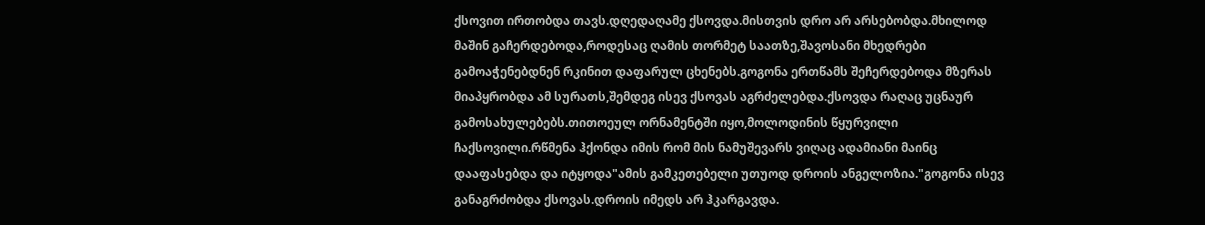ქსოვით ირთობდა თავს.დღედაღამე ქსოვდა.მისთვის დრო არ არსებობდა.მხილოდ მაშინ გაჩერდებოდა,როდესაც ღამის თორმეტ საათზე,შავოსანი მხედრები გამოაჭენებდნენ რკინით დაფარულ ცხენებს.გოგონა ერთწამს შეჩერდებოდა მზერას მიაპყრობდა ამ სურათს,შემდეგ ისევ ქსოვას აგრძელებდა.ქსოვდა რაღაც უცნაურ გამოსახულებებს.თითოეულ ორნამენტში იყო,მოლოდინის წყურვილი ჩაქსოვილი.რწმენა ჰქონდა იმის რომ მის ნამუშევარს ვიღაც ადამიანი მაინც დააფასებდა და იტყოდა"ამის გამკეთებელი უთუოდ დროის ანგელოზია."გოგონა ისევ განაგრძობდა ქსოვას.დროის იმედს არ ჰკარგავდა.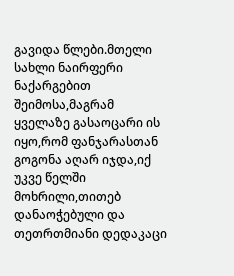გავიდა წლები.მთელი სახლი ნაირფერი ნაქარგებით შეიმოსა,მაგრამ ყველაზე გასაოცარი ის იყო,რომ ფანჯარასთან გოგონა აღარ იჯდა,იქ უკვე წელში მოხრილი,თითებ დანაოჭებული და თეთრთმიანი დედაკაცი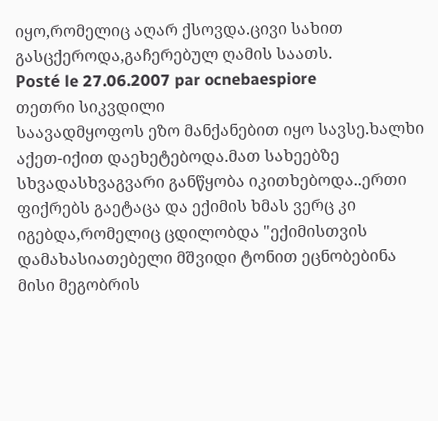იყო,რომელიც აღარ ქსოვდა.ცივი სახით გასცქეროდა,გაჩერებულ ღამის საათს.
Posté le 27.06.2007 par ocnebaespiore
თეთრი სიკვდილი
საავადმყოფოს ეზო მანქანებით იყო სავსე.ხალხი აქეთ-იქით დაეხეტებოდა.მათ სახეებზე სხვადასხვაგვარი განწყობა იკითხებოდა..ერთი ფიქრებს გაეტაცა და ექიმის ხმას ვერც კი იგებდა,რომელიც ცდილობდა "ექიმისთვის დამახასიათებელი მშვიდი ტონით ეცნობებინა მისი მეგობრის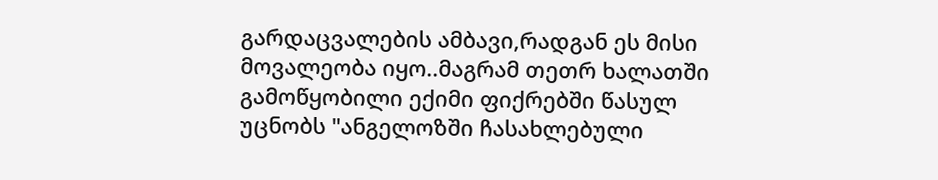გარდაცვალების ამბავი,რადგან ეს მისი მოვალეობა იყო..მაგრამ თეთრ ხალათში გამოწყობილი ექიმი ფიქრებში წასულ უცნობს "ანგელოზში ჩასახლებული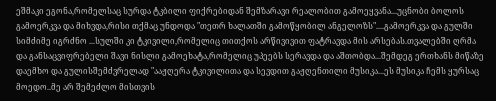ეშმაკი ეგონა,რომელსაც სურდა ტკბილი ფიქრებიდან შემზარავი რეალობით გამოეყვანა...უცნობი ბოლოს გამოერკვა და მიხვდა,რისი თქმაც უნდოდა "თეთრ ხალათში გამოწყობილ ანგელოზს"....გამოერკვა და გულში სიმძიმე იგრძნო ...სულში კი ტკივილი,რომელიც თითქოს არწივივით ფატრავდა მის არსებას.თვალებში ღრმა და განსაცვიფრებელი შავი ნისლი გამოეხატა,რომელიც უპეებს სერავდა და აშთობდა...შემდეგ ერთხანს მიწაზე დაემხო და გულისშემძვრელად "ააჟღერა ტკივილითა და სევდით გაჟღენთილი მუსიკა...ეს მუსიკა ჩემს ყურსაც მოედო..მე არ შემეძლო მისთვის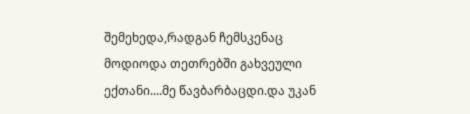შემეხედა,რადგან ჩემსკენაც მოდიოდა თეთრებში გახვეული ექთანი....მე წავბარბაცდი.და უკან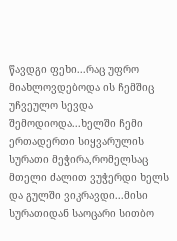წავდგი ფეხი...რაც უფრო მიახლოვდებოდა ის ჩემშიც უჩვეულო სევდა შემოდიოდა...ხელში ჩემი ერთადერთი სიყვარულის სურათი მეჭირა,რომელსაც მთელი ძალით ვუჭერდი ხელს და გულში ვიკრავდი...მისი სურათიდან საოცარი სითბო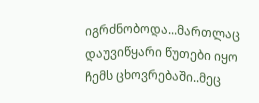იგრძნობოდა...მართლაც დაუვიწყარი წუთები იყო ჩემს ცხოვრებაში..მეც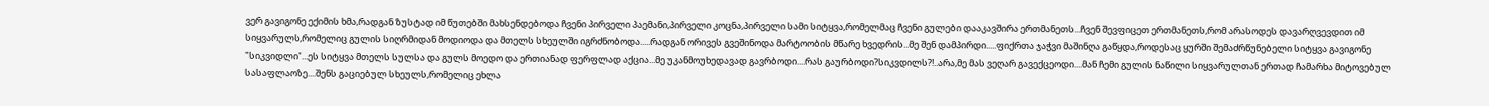ვერ გავიგონე ექიმის ხმა,რადგან ზუსტად იმ წუთებში მახსენდებოდა ჩვენი პირველი პაემანი,პირველი კოცნა,პირველი სამი სიტყვა,რომელმაც ჩვენი გულები დააკავშირა ერთმანეთს...ჩვენ შევფიცეთ ერთმანეთს,რომ არასოდეს დავარღვევდით იმ სიყვარულს,რომელიც გულის სიღრმიდან მოდიოდა და მთელს სხეულში იგრძნობოდა.....რადგან ორივეს გვეშინოდა მარტოობის მწარე ხვედრის...მე შენ დამპირდი.....ფიქრთა ჯაჭვი მაშინღა გაწყდა,როდესაც ყურში შემაძრწუნებელი სიტყვა გავიგონე "სიკვიდლი"...ეს სიტყვა მთელს სულსა და გულს მოედო და ერთიანად ფერფლად აქცია...მე უკანმოუხედავად გავრბოდი....რას გაურბოდი?სიკვდილს?!..არა,მე მას ვეღარ გავექცეოდი....მან ჩემი გულის ნაწილი სიყვარულთან ერთად ჩამარხა მიტოვებულ სასაფლაოზე....შენს გაციებულ სხეულს,რომელიც ეხლა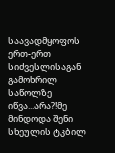საავადმყოფოს ერთ-ერთ სიძვესლისაგან გამოხრილ საწოლზე იწვა...არა?!მე მინდოდა შენი სხეულის ტკბილ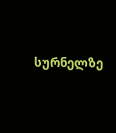სურნელზე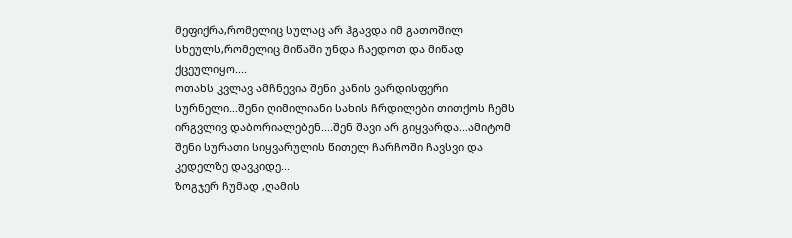მეფიქრა,რომელიც სულაც არ ჰგავდა იმ გათოშილ სხეულს,რომელიც მიწაში უნდა ჩაედოთ და მიწად ქცეულიყო....
ოთახს კვლავ ამჩნევია შენი კანის ვარდისფერი სურნელი...შენი ღიმილიანი სახის ჩრდილები თითქოს ჩემს ირგვლივ დაბორიალებენ....შენ შავი არ გიყვარდა...ამიტომ შენი სურათი სიყვარულის წითელ ჩარჩოში ჩავსვი და კედელზე დავკიდე...
ზოგჯერ ჩუმად ,ღამის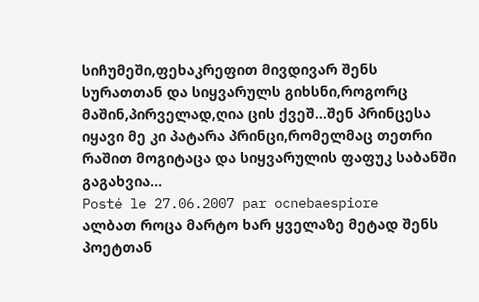სიჩუმეში,ფეხაკრეფით მივდივარ შენს სურათთან და სიყვარულს გიხსნი,როგორც მაშინ,პირველად,ღია ცის ქვეშ...შენ პრინცესა იყავი მე კი პატარა პრინცი,რომელმაც თეთრი რაშით მოგიტაცა და სიყვარულის ფაფუკ საბანში გაგახვია...
Posté le 27.06.2007 par ocnebaespiore
ალბათ როცა მარტო ხარ ყველაზე მეტად შენს პოეტთან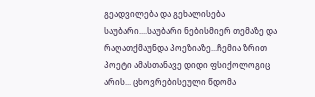გეადვილება და გეხალისება საუბარი....საუბარი ნებისმიერ თემაზე და რაღათქმაუნდა პოეზიაზე...ჩემია ზრით პოეტი ამასთანავე დიდი ფსიქოლოგიც არის... ცხოვრებისეული წდომა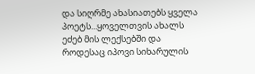და სიღრმე ახასიათებს ყველა პოეტს...ყოველთვის ახალს ეძებ მის ლექსებში და როდესაც იპოვი სიხარულის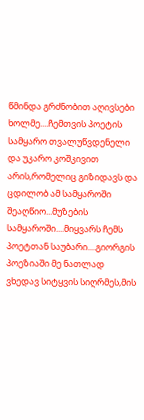წმინდა გრძნობით აღივსები ხოლმე....ჩემთვის პოეტის სამყარო თვალუწვდენელი და უკარო კოშკივით არის,რომელიც გიზიდავს და ცდილობ ამ სამყაროში შეაღწიო...მუზების სამყაროში....მიყვარს ჩემს პოეტთან საუბარი....გიორგის პოეზიაში მე ნათლად ვხედავ სიტყვის სიღრმეს,მის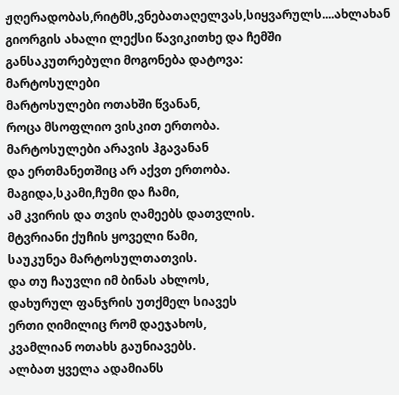ჟღერადობას,რიტმს,ვნებათაღელვას,სიყვარულს....ახლახან გიორგის ახალი ლექსი წავიკითხე და ჩემში განსაკუთრებული მოგონება დატოვა:
მარტოსულები
მარტოსულები ოთახში წვანან,
როცა მსოფლიო ვისკით ერთობა.
მარტოსულები არავის ჰგავანან
და ერთმანეთშიც არ აქვთ ერთობა.
მაგიდა,სკამი,ჩუმი და ჩამი,
ამ კვირის და თვის ღამეებს დათვლის.
მტვრიანი ქუჩის ყოველი წამი,
საუკუნეა მარტოსულთათვის.
და თუ ჩაუვლი იმ ბინას ახლოს,
დახურულ ფანჯრის უთქმელ სიავეს
ერთი ღიმილიც რომ დაეჯახოს,
კვამლიან ოთახს გაუნიავებს.
ალბათ ყველა ადამიანს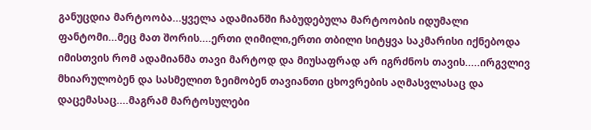განუცდია მარტოობა...ყველა ადამიანში ჩაბუდებულა მარტოობის იდუმალი ფანტომი...მეც მათ შორის....ერთი ღიმილი,ერთი თბილი სიტყვა საკმარისი იქნებოდა იმისთვის რომ ადამიანმა თავი მარტოდ და მიუსაფრად არ იგრძნოს თავის.....ირგვლივ მხიარულობენ და სასმელით ზეიმობენ თავიანთი ცხოვრების აღმასვლასაც და დაცემასაც....მაგრამ მარტოსულები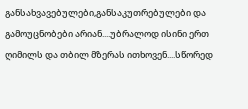განსახვავებულები,განსაკუთრებულები და გამოუცნობები არიან....უბრალოდ ისინი ერთ ღიმილს და თბილ მზერას ითხოვენ....სწორედ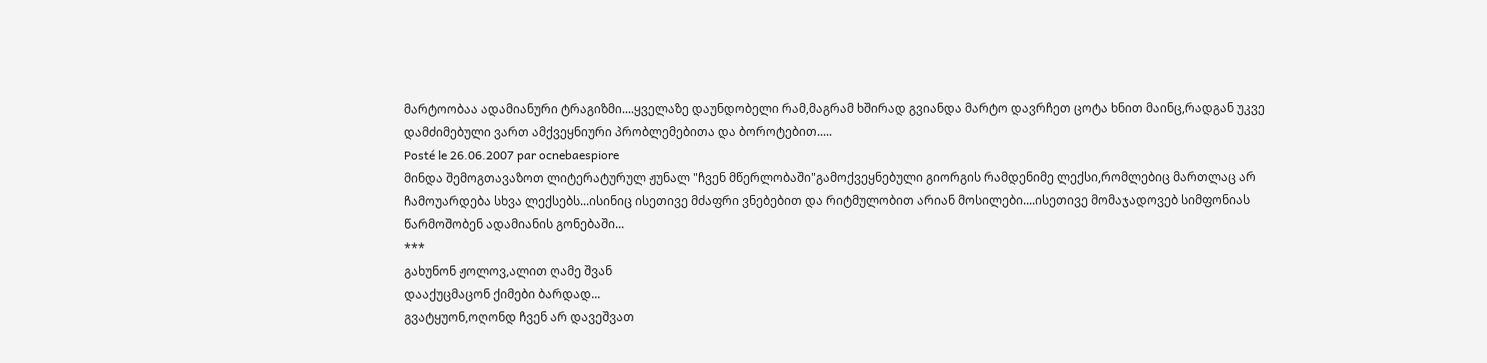მარტოობაა ადამიანური ტრაგიზმი....ყველაზე დაუნდობელი რამ,მაგრამ ხშირად გვიანდა მარტო დავრჩეთ ცოტა ხნით მაინც,რადგან უკვე დამძიმებული ვართ ამქვეყნიური პრობლემებითა და ბოროტებით.....
Posté le 26.06.2007 par ocnebaespiore
მინდა შემოგთავაზოთ ლიტერატურულ ჟუნალ "ჩვენ მწერლობაში"გამოქვეყნებული გიორგის რამდენიმე ლექსი,რომლებიც მართლაც არ ჩამოუარდება სხვა ლექსებს...ისინიც ისეთივე მძაფრი ვნებებით და რიტმულობით არიან მოსილები....ისეთივე მომაჯადოვებ სიმფონიას წარმოშობენ ადამიანის გონებაში...
***
გახუნონ ჟოლოვ,ალით ღამე შვან
დააქუცმაცონ ქიმები ბარდად...
გვატყუონ,ოღონდ ჩვენ არ დავეშვათ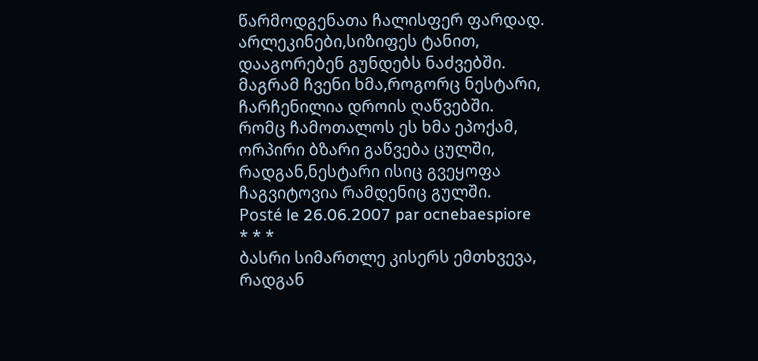წარმოდგენათა ჩალისფერ ფარდად.
არლეკინები,სიზიფეს ტანით,
დააგორებენ გუნდებს ნაძვებში.
მაგრამ ჩვენი ხმა,როგორც ნესტარი,
ჩარჩენილია დროის ღაწვებში.
რომც ჩამოთალოს ეს ხმა ეპოქამ,
ორპირი ბზარი გაწვება ცულში,
რადგან,ნესტარი ისიც გვეყოფა
ჩაგვიტოვია რამდენიც გულში.
Posté le 26.06.2007 par ocnebaespiore
* * *
ბასრი სიმართლე კისერს ემთხვევა,
რადგან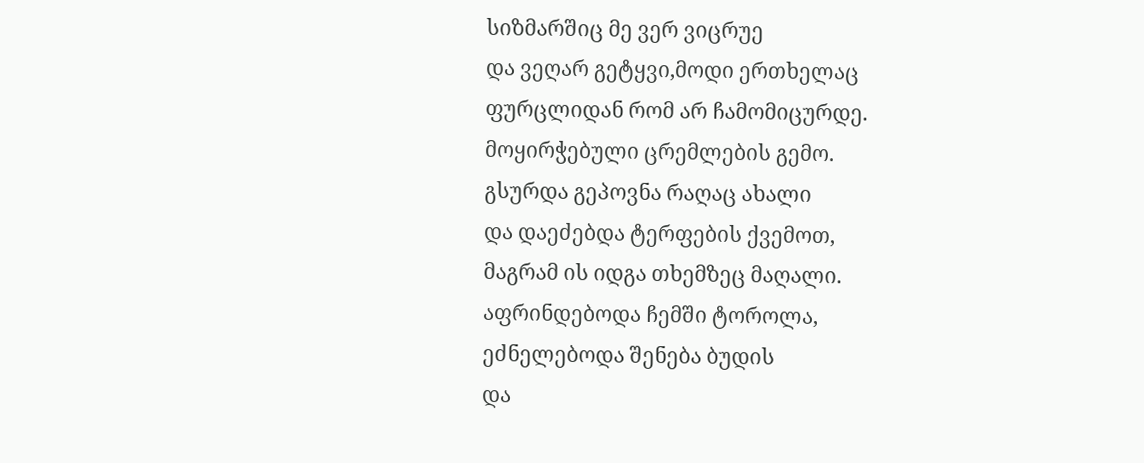სიზმარშიც მე ვერ ვიცრუე
და ვეღარ გეტყვი,მოდი ერთხელაც
ფურცლიდან რომ არ ჩამომიცურდე.
მოყირჭებული ცრემლების გემო.
გსურდა გეპოვნა რაღაც ახალი
და დაეძებდა ტერფების ქვემოთ,
მაგრამ ის იდგა თხემზეც მაღალი.
აფრინდებოდა ჩემში ტოროლა,
ეძნელებოდა შენება ბუდის
და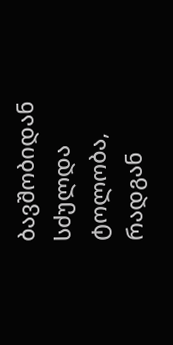ბავშობიდან სძულდა ტოლობა,
რადგან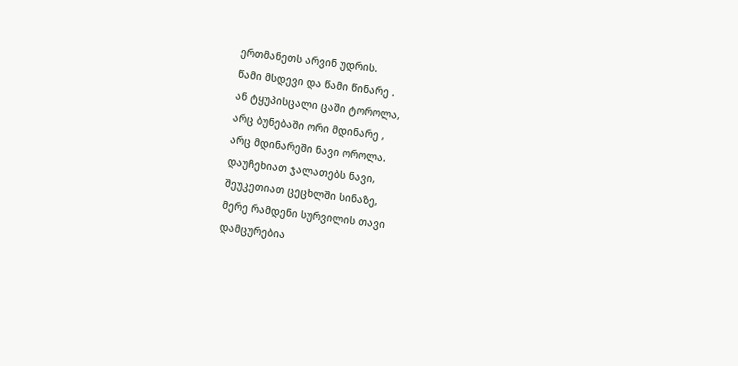ერთმანეთს არვინ უდრის.
წამი მსდევი და წამი წინარე .
ან ტყუპისცალი ცაში ტოროლა,
არც ბუნებაში ორი მდინარე ,
არც მდინარეში ნავი ოროლა.
დაუჩეხიათ ჯალათებს ნავი,
შეუკეთიათ ცეცხლში სინაზე,
მერე რამდენი სურვილის თავი
დამცურებია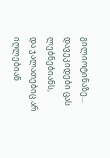გილიოტინაზე...
დავეკიდები ცას ლებნებიანს,
და ჯალათებიც არ იღლებიან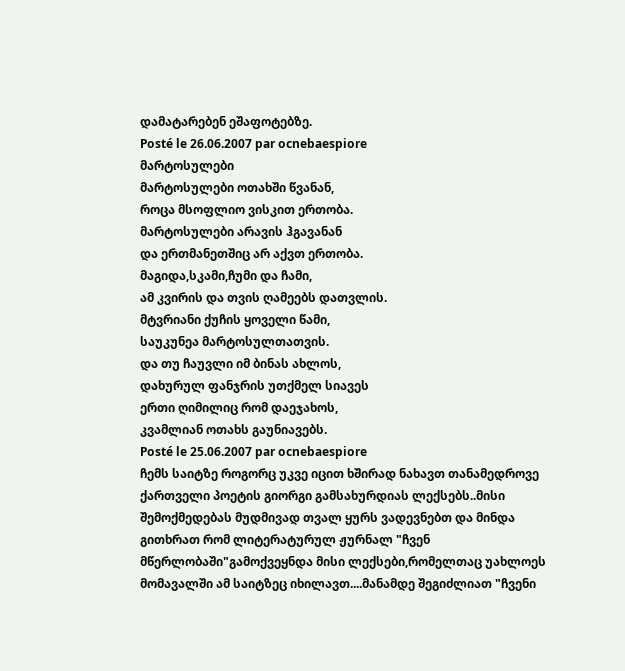დამატარებენ ეშაფოტებზე.
Posté le 26.06.2007 par ocnebaespiore
მარტოსულები
მარტოსულები ოთახში წვანან,
როცა მსოფლიო ვისკით ერთობა.
მარტოსულები არავის ჰგავანან
და ერთმანეთშიც არ აქვთ ერთობა.
მაგიდა,სკამი,ჩუმი და ჩამი,
ამ კვირის და თვის ღამეებს დათვლის.
მტვრიანი ქუჩის ყოველი წამი,
საუკუნეა მარტოსულთათვის.
და თუ ჩაუვლი იმ ბინას ახლოს,
დახურულ ფანჯრის უთქმელ სიავეს
ერთი ღიმილიც რომ დაეჯახოს,
კვამლიან ოთახს გაუნიავებს.
Posté le 25.06.2007 par ocnebaespiore
ჩემს საიტზე როგორც უკვე იცით ხშირად ნახავთ თანამედროვე ქართველი პოეტის გიორგი გამსახურდიას ლექსებს..მისი შემოქმედებას მუდმივად თვალ ყურს ვადევნებთ და მინდა გითხრათ რომ ლიტერატურულ ჟურნალ "ჩვენ მწერლობაში"გამოქვეყნდა მისი ლექსები,რომელთაც უახლოეს მომავალში ამ საიტზეც იხილავთ....მანამდე შეგიძლიათ "ჩვენი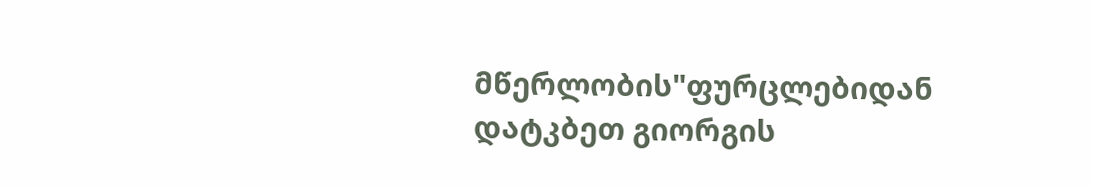მწერლობის"ფურცლებიდან დატკბეთ გიორგის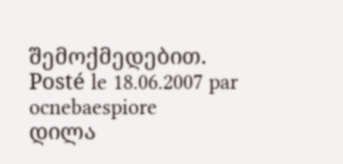შემოქმედებით.
Posté le 18.06.2007 par ocnebaespiore
დილა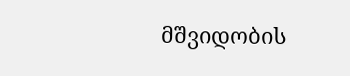მშვიდობის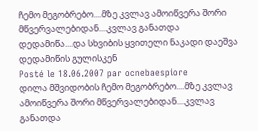ჩემო მეგობრებო....მზე კვლავ ამოიწვერა შორი მწვერვალებიდან....კვლავ განათდა დედამიწა....და სხვიბის ყვითელი ნაკადი დაეშვა დედამიწის გულისკენ
Posté le 18.06.2007 par ocnebaespiore
დილა მშვიდობის ჩემო მეგობრებო....მზე კვლავ ამოიწვერა შორი მწვერვალებიდან....კვლავ განათდა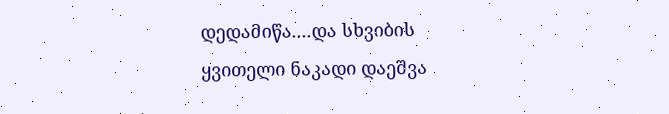დედამიწა....და სხვიბის ყვითელი ნაკადი დაეშვა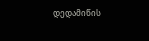დედამიწის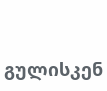გულისკენ